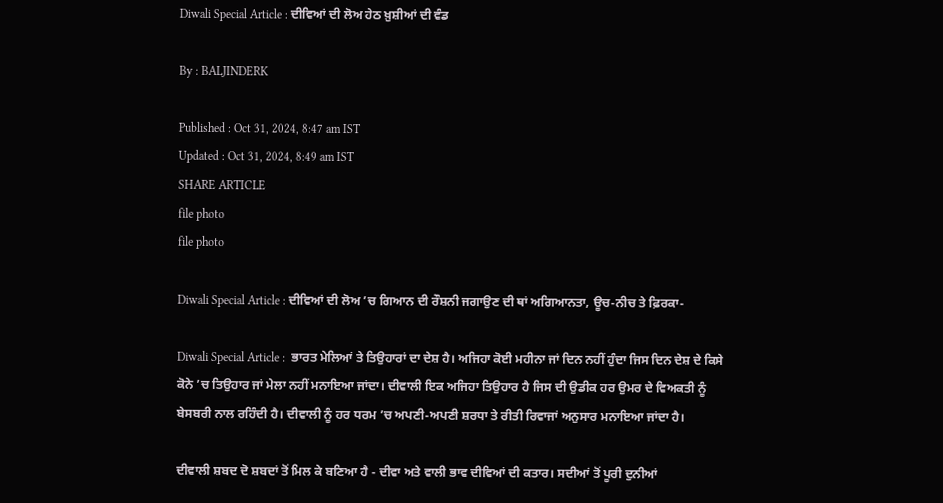Diwali Special Article : ਦੀਵਿਆਂ ਦੀ ਲੋਅ ਹੇਠ ਖ਼ੁਸ਼ੀਆਂ ਦੀ ਵੰਡ

By : BALJINDERK

Published : Oct 31, 2024, 8:47 am IST
Updated : Oct 31, 2024, 8:49 am IST
SHARE ARTICLE
file photo
file photo

Diwali Special Article : ਦੀਵਿਆਂ ਦੀ ਲੋਅ ’ਚ ਗਿਆਨ ਦੀ ਰੌਸ਼ਨੀ ਜਗਾਉਣ ਦੀ ਥਾਂ ਅਗਿਆਨਤਾ, ਊਚ-ਨੀਚ ਤੇ ਫ਼ਿਰਕਾ-

Diwali Special Article :  ਭਾਰਤ ਮੇਲਿਆਂ ਤੇ ਤਿਉਹਾਰਾਂ ਦਾ ਦੇਸ਼ ਹੈ। ਅਜਿਹਾ ਕੋਈ ਮਹੀਨਾ ਜਾਂ ਦਿਨ ਨਹੀਂ ਹੁੰਦਾ ਜਿਸ ਦਿਨ ਦੇਸ਼ ਦੇ ਕਿਸੇ ਕੋਨੇ ’ਚ ਤਿਉਹਾਰ ਜਾਂ ਮੇਲਾ ਨਹੀਂ ਮਨਾਇਆ ਜਾਂਦਾ। ਦੀਵਾਲੀ ਇਕ ਅਜਿਹਾ ਤਿਉਹਾਰ ਹੈ ਜਿਸ ਦੀ ਉਡੀਕ ਹਰ ਉਮਰ ਦੇ ਵਿਅਕਤੀ ਨੂੰ ਬੇਸਬਰੀ ਨਾਲ ਰਹਿੰਦੀ ਹੈ। ਦੀਵਾਲੀ ਨੂੰ ਹਰ ਧਰਮ ’ਚ ਅਪਣੀ-ਅਪਣੀ ਸ਼ਰਧਾ ਤੇ ਰੀਤੀ ਰਿਵਾਜਾਂ ਅਨੁਸਾਰ ਮਨਾਇਆ ਜਾਂਦਾ ਹੈ।

ਦੀਵਾਲੀ ਸ਼ਬਦ ਦੋ ਸ਼ਬਦਾਂ ਤੋਂ ਮਿਲ ਕੇ ਬਣਿਆ ਹੈ - ਦੀਵਾ ਅਤੇ ਵਾਲੀ ਭਾਵ ਦੀਵਿਆਂ ਦੀ ਕਤਾਰ। ਸਦੀਆਂ ਤੋਂ ਪੂਰੀ ਦੁਨੀਆਂ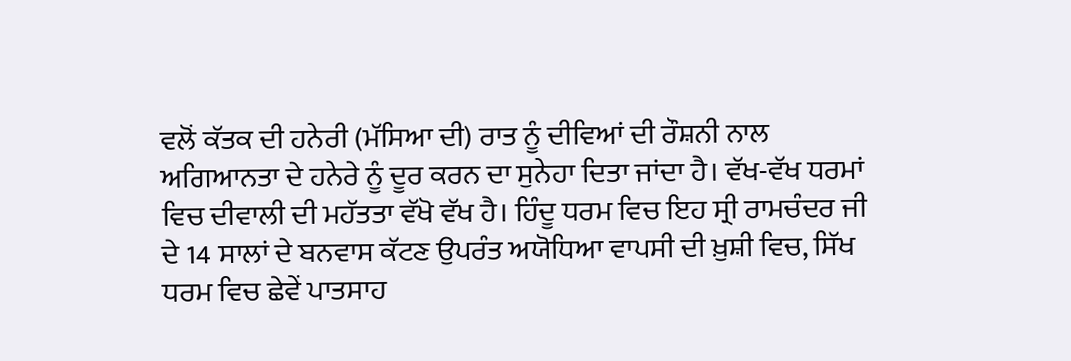ਵਲੋਂ ਕੱਤਕ ਦੀ ਹਨੇਰੀ (ਮੱਸਿਆ ਦੀ) ਰਾਤ ਨੂੰ ਦੀਵਿਆਂ ਦੀ ਰੌਸ਼ਨੀ ਨਾਲ   ਅਗਿਆਨਤਾ ਦੇ ਹਨੇਰੇ ਨੂੰ ਦੂਰ ਕਰਨ ਦਾ ਸੁਨੇਹਾ ਦਿਤਾ ਜਾਂਦਾ ਹੈ। ਵੱਖ-ਵੱਖ ਧਰਮਾਂ ਵਿਚ ਦੀਵਾਲੀ ਦੀ ਮਹੱਤਤਾ ਵੱਖੋ ਵੱਖ ਹੈ। ਹਿੰਦੂ ਧਰਮ ਵਿਚ ਇਹ ਸ੍ਰੀ ਰਾਮਚੰਦਰ ਜੀ ਦੇ 14 ਸਾਲਾਂ ਦੇ ਬਨਵਾਸ ਕੱਟਣ ਉਪਰੰਤ ਅਯੋਧਿਆ ਵਾਪਸੀ ਦੀ ਖ਼ੁਸ਼ੀ ਵਿਚ, ਸਿੱਖ ਧਰਮ ਵਿਚ ਛੇਵੇਂ ਪਾਤਸਾਹ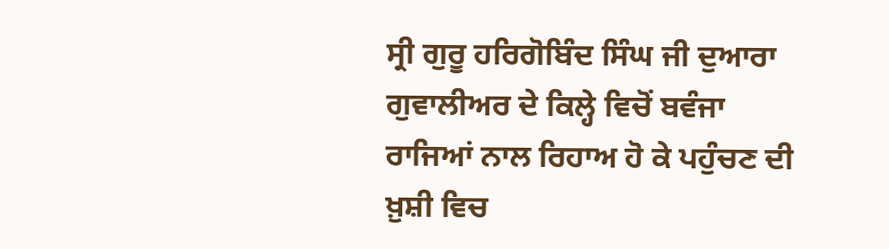ਸ੍ਰੀ ਗੁਰੂ ਹਰਿਗੋਬਿੰਦ ਸਿੰਘ ਜੀ ਦੁਆਰਾ ਗੁਵਾਲੀਅਰ ਦੇ ਕਿਲ੍ਹੇ ਵਿਚੋਂ ਬਵੰਜਾ ਰਾਜਿਆਂ ਨਾਲ ਰਿਹਾਅ ਹੋ ਕੇ ਪਹੁੰਚਣ ਦੀ ਖ਼ੁਸ਼ੀ ਵਿਚ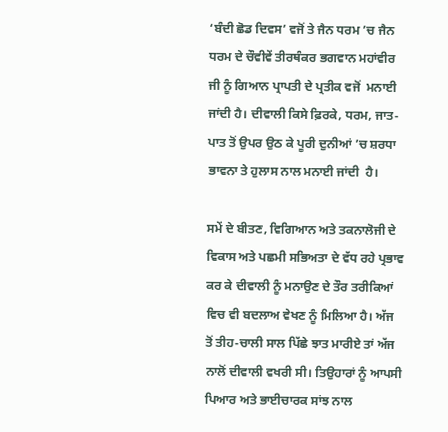‘ਬੰਦੀ ਛੋਡ ਦਿਵਸ’ ਵਜੋਂ ਤੇ ਜੈਨ ਧਰਮ ’ਚ ਜੈਨ ਧਰਮ ਦੇ ਚੌਵੀਵੇਂ ਤੀਰਥੰਕਰ ਭਗਵਾਨ ਮਹਾਂਵੀਰ ਜੀ ਨੂੰ ਗਿਆਨ ਪ੍ਰਾਪਤੀ ਦੇ ਪ੍ਰਤੀਕ ਵਜੋਂ  ਮਨਾਈ ਜਾਂਦੀ ਹੈ। ਦੀਵਾਲੀ ਕਿਸੇ ਫ਼ਿਰਕੇ, ਧਰਮ, ਜਾਤ-ਪਾਤ ਤੋਂ ਉਪਰ ਉਠ ਕੇ ਪੂਰੀ ਦੁਨੀਆਂ ’ਚ ਸ਼ਰਧਾ ਭਾਵਨਾ ਤੇ ਹੁਲਾਸ ਨਾਲ ਮਨਾਈ ਜਾਂਦੀ  ਹੈ।

ਸਮੇਂ ਦੇ ਬੀਤਣ, ਵਿਗਿਆਨ ਅਤੇ ਤਕਨਾਲੋਜੀ ਦੇ ਵਿਕਾਸ ਅਤੇ ਪਛਮੀ ਸਭਿਅਤਾ ਦੇ ਵੱਧ ਰਹੇ ਪ੍ਰਭਾਵ ਕਰ ਕੇ ਦੀਵਾਲੀ ਨੂੰ ਮਨਾਉਣ ਦੇ ਤੌਰ ਤਰੀਕਿਆਂ ਵਿਚ ਵੀ ਬਦਲਾਅ ਵੇਖਣ ਨੂੰ ਮਿਲਿਆ ਹੈ। ਅੱਜ ਤੋਂ ਤੀਹ-ਚਾਲੀ ਸਾਲ ਪਿੱਛੇ ਝਾਤ ਮਾਰੀਏ ਤਾਂ ਅੱਜ ਨਾਲੋਂ ਦੀਵਾਲੀ ਵਖਰੀ ਸੀ। ਤਿਉਹਾਰਾਂ ਨੂੰ ਆਪਸੀ ਪਿਆਰ ਅਤੇ ਭਾਈਚਾਰਕ ਸਾਂਝ ਨਾਲ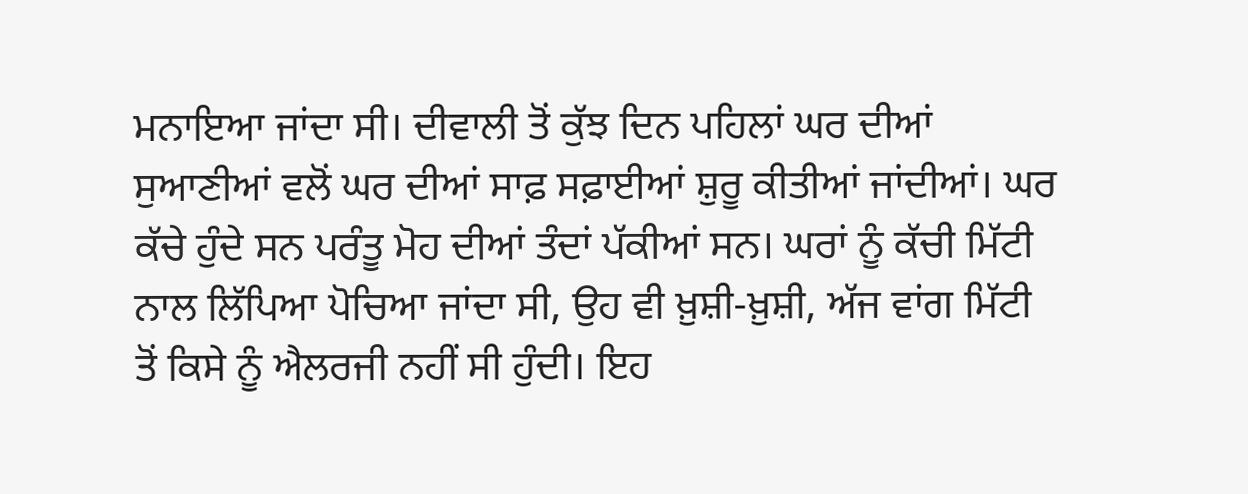ਮਨਾਇਆ ਜਾਂਦਾ ਸੀ। ਦੀਵਾਲੀ ਤੋਂ ਕੁੱਝ ਦਿਨ ਪਹਿਲਾਂ ਘਰ ਦੀਆਂ ਸੁਆਣੀਆਂ ਵਲੋਂ ਘਰ ਦੀਆਂ ਸਾਫ਼ ਸਫ਼ਾਈਆਂ ਸ਼ੁਰੂ ਕੀਤੀਆਂ ਜਾਂਦੀਆਂ। ਘਰ ਕੱਚੇ ਹੁੰਦੇ ਸਨ ਪਰੰਤੂ ਮੋਹ ਦੀਆਂ ਤੰਦਾਂ ਪੱਕੀਆਂ ਸਨ। ਘਰਾਂ ਨੂੰ ਕੱਚੀ ਮਿੱਟੀ ਨਾਲ ਲਿੱਪਿਆ ਪੋਚਿਆ ਜਾਂਦਾ ਸੀ, ਉਹ ਵੀ ਖ਼ੁਸ਼ੀ-ਖ਼ੁਸ਼ੀ, ਅੱਜ ਵਾਂਗ ਮਿੱਟੀ ਤੋਂ ਕਿਸੇ ਨੂੰ ਐਲਰਜੀ ਨਹੀਂ ਸੀ ਹੁੰਦੀ। ਇਹ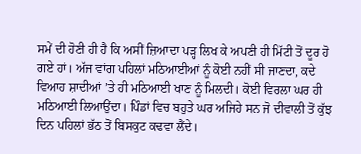ਸਮੇਂ ਦੀ ਹੋਣੀ ਹੀ ਹੈ ਕਿ ਅਸੀਂ ਜ਼ਿਆਦਾ ਪੜ੍ਹ ਲਿਖ ਕੇ ਅਪਣੀ ਹੀ ਮਿੱਟੀ ਤੋਂ ਦੂਰ ਹੋ ਗਏ ਹਾਂ। ਅੱਜ ਵਾਂਗ ਪਹਿਲਾਂ ਮਠਿਆਈਆਂ ਨੂੰ ਕੋਈ ਨਹੀਂ ਸੀ ਜਾਣਦਾ, ਕਦੇ ਵਿਆਹ ਸ਼ਾਦੀਆਂ ’ਤੇ ਹੀ ਮਠਿਆਈ ਖਾਣ ਨੂੰ ਮਿਲਦੀ। ਕੋਈ ਵਿਰਲਾ ਘਰ ਹੀ ਮਠਿਆਈ ਲਿਆਉਂਦਾ। ਪਿੰਡਾਂ ਵਿਚ ਬਹੁਤੇ ਘਰ ਅਜਿਹੇ ਸਨ ਜੋ ਦੀਵਾਲੀ ਤੋਂ ਕੁੱਝ ਦਿਨ ਪਹਿਲਾਂ ਭੱਠ ਤੋਂ ਬਿਸਕੁਟ ਕਢਵਾ ਲੈਂਦੇ।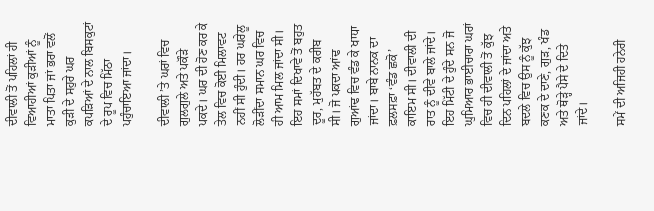ਦੀਵਾਲੀ ਤੋਂ ਪਹਿਲਾਂ ਹੀ ਵਿਆਹੀਆਂ ਕੁੜੀਆਂ ਨੂੰ ਮਾਤਾ ਪਿਤਾ ਜਾਂ ਭਰਾ ਵਲੋਂ ਕੁੜੀ ਦੇ ਸਹੁਰੇ ਘਰ ਕਪੜਿਆਂ ਦੇ ਨਾਲ ਬਿਸਕੁਟਾਂ ਦੇ ਰੂਪ ਵਿਚ ਮਿੱਠਾ ਪਹੁੰਚਾਇਆ ਜਾਂਦਾ।

ਦੀਵਾਲੀ ’ਤੇ ਘਰਾਂ ਵਿਚ ਗੁਲਗੁਲੇ ਅਤੇ ਪਕੌੜੇ ਪਕਦੇ। ਘਰ ਦੀ ਹੋਣ ਕਰ ਕੇ ਤੇਲ ਵਿਚ ਕੋਈ ਮਿਲਾਵਟ ਨਹੀਂ ਸੀ ਹੁੰਦੀ। ਹਰ ਘਰੇਲੂ ਲੋੜੀਂਦਾ ਸਮਾਨ ਘਰ ਵਿਚ ਹੀ ਆਮ ਮਿਲ ਜਾਂਦਾ ਸੀ। ਇਹ ਸਮਾਂ ਦਿਖਾਵੇ ਤੋਂ ਬਹੁਤ ਦੂਰ, ਮੁਹੱਬਤ ਦੇ ਕਰੀਬ ਸੀ। ਜੋ ਪਕਦਾ ਆਂਢ ਗੁਆਂਢ ਵਿਚ ਵੰਡ ਕੇ ਖਾਧਾ ਜਾਂਦਾ। ਬਾਬੇ ਨਾਨਕ ਦਾ ਫ਼ਲਸਫ਼ਾ ‘ਵੰਡ ਛਕੋ’ ਕਾਇਮ ਸੀ। ਦੀਵਾਲੀ ਦੀ ਰਾਤ ਨੂੰ ਦੀਵੇ ਬਾਲੇ ਜਾਂਦੇ। ਇਹ ਮਿੱਟੀ ਦੇ ਹੁੰਦੇ ਸਨ ਜੋ ਘੁਮਿਆਰ ਭਾਈਚਾਰਾ ਘਰਾਂ ਵਿਚ ਹੀ ਦੀਵਾਲੀ ਤੋਂ ਕੁੱਝ ਦਿਨ ਪਹਿਲਾਂ ਦੇ ਜਾਂਦਾ ਅਤੇ ਬਦਲੇ ਵਿਚ ਉਸ ਨੂੰ ਕੁੱਝ ਕਣਕ ਦੇ ਦਾਣੇ, ਗੁੜ, ਖੰਡ ਅਤੇ ਥੋੜ੍ਹੇ ਪੈਸੇ ਦੇ ਦਿਤੇ ਜਾਂਦੇ।

ਸਮੇਂ ਦੀ ਅਜਿਹੀ ਹਨੇਰੀ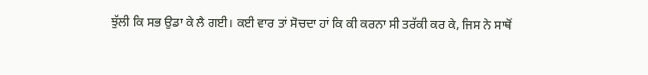ਝੁੱਲੀ ਕਿ ਸਭ ਉਡਾ ਕੇ ਲੈ ਗਈ। ਕਈ ਵਾਰ ਤਾਂ ਸੋਚਦਾ ਹਾਂ ਕਿ ਕੀ ਕਰਨਾ ਸੀ ਤਰੱਕੀ ਕਰ ਕੇ, ਜਿਸ ਨੇ ਸਾਥੋਂ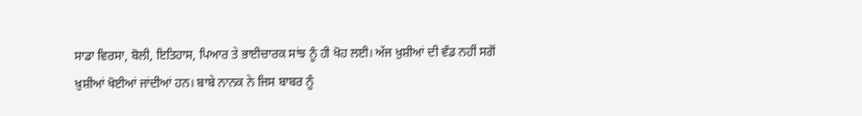ਸਾਡਾ ਵਿਰਸਾ, ਬੋਲੀ, ਇਤਿਹਾਸ, ਪਿਆਰ ਤੇ ਭਾਈਚਾਰਕ ਸਾਂਝ ਨੂੰ ਹੀ ਖੋਹ ਲਈ। ਅੱਜ ਖ਼ੁਸ਼ੀਆਂ ਦੀ ਵੰਡ ਨਹੀਂ ਸਗੋਂ ਖ਼ੁਸ਼ੀਆਂ ਖੋਈਆਂ ਜਾਂਦੀਆਂ ਹਨ। ਬਾਬੇ ਨਾਨਕ ਨੇ ਜਿਸ ਬਾਬਰ ਨੂੰ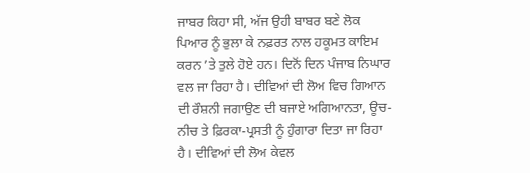ਜਾਬਰ ਕਿਹਾ ਸੀ, ਅੱਜ ਉਹੀ ਬਾਬਰ ਬਣੇ ਲੋਕ ਪਿਆਰ ਨੂੰ ਭੁਲਾ ਕੇ ਨਫ਼ਰਤ ਨਾਲ ਹਕੂਮਤ ਕਾਇਮ ਕਰਨ ’ਤੇ ਤੁਲੇ ਹੋਏ ਹਨ। ਦਿਨੋਂ ਦਿਨ ਪੰਜਾਬ ਨਿਘਾਰ ਵਲ ਜਾ ਰਿਹਾ ਹੈ। ਦੀਵਿਆਂ ਦੀ ਲੋਅ ਵਿਚ ਗਿਆਨ ਦੀ ਰੌਸ਼ਨੀ ਜਗਾਉਣ ਦੀ ਬਜਾਏ ਅਗਿਆਨਤਾ, ਊਚ-ਨੀਚ ਤੇ ਫ਼ਿਰਕਾ-ਪ੍ਰਸਤੀ ਨੂੰ ਹੁੰਗਾਰਾ ਦਿਤਾ ਜਾ ਰਿਹਾ ਹੈ। ਦੀਵਿਆਂ ਦੀ ਲੋਅ ਕੇਵਲ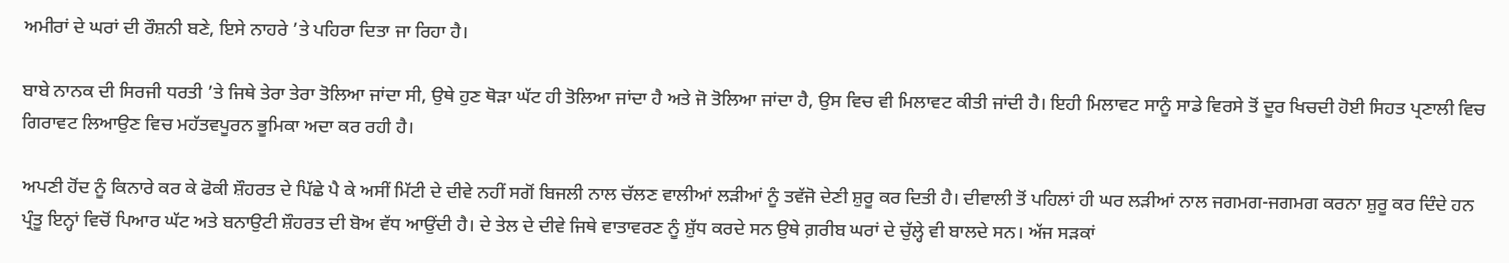ਅਮੀਰਾਂ ਦੇ ਘਰਾਂ ਦੀ ਰੌਸ਼ਨੀ ਬਣੇ, ਇਸੇ ਨਾਹਰੇ ’ਤੇ ਪਹਿਰਾ ਦਿਤਾ ਜਾ ਰਿਹਾ ਹੈ।

ਬਾਬੇ ਨਾਨਕ ਦੀ ਸਿਰਜੀ ਧਰਤੀ ’ਤੇ ਜਿਥੇ ਤੇਰਾ ਤੇਰਾ ਤੋਲਿਆ ਜਾਂਦਾ ਸੀ, ਉਥੇ ਹੁਣ ਥੋੜਾ ਘੱਟ ਹੀ ਤੋਲਿਆ ਜਾਂਦਾ ਹੈ ਅਤੇ ਜੋ ਤੋਲਿਆ ਜਾਂਦਾ ਹੈ, ਉਸ ਵਿਚ ਵੀ ਮਿਲਾਵਟ ਕੀਤੀ ਜਾਂਦੀ ਹੈ। ਇਹੀ ਮਿਲਾਵਟ ਸਾਨੂੰ ਸਾਡੇ ਵਿਰਸੇ ਤੋਂ ਦੂਰ ਖਿਚਦੀ ਹੋਈ ਸਿਹਤ ਪ੍ਰਣਾਲੀ ਵਿਚ ਗਿਰਾਵਟ ਲਿਆਉਣ ਵਿਚ ਮਹੱਤਵਪੂਰਨ ਭੂਮਿਕਾ ਅਦਾ ਕਰ ਰਹੀ ਹੈ।

ਅਪਣੀ ਹੋਂਦ ਨੂੰ ਕਿਨਾਰੇ ਕਰ ਕੇ ਫੋਕੀ ਸ਼ੌਹਰਤ ਦੇ ਪਿੱਛੇ ਪੈ ਕੇ ਅਸੀਂ ਮਿੱਟੀ ਦੇ ਦੀਵੇ ਨਹੀਂ ਸਗੋਂ ਬਿਜਲੀ ਨਾਲ ਚੱਲਣ ਵਾਲੀਆਂ ਲੜੀਆਂ ਨੂੰ ਤਵੱਜੋ ਦੇਣੀ ਸ਼ੁਰੂ ਕਰ ਦਿਤੀ ਹੈ। ਦੀਵਾਲੀ ਤੋਂ ਪਹਿਲਾਂ ਹੀ ਘਰ ਲੜੀਆਂ ਨਾਲ ਜਗਮਗ-ਜਗਮਗ ਕਰਨਾ ਸ਼ੁਰੂ ਕਰ ਦਿੰਦੇ ਹਨ ਪ੍ਰੰਤੂ ਇਨ੍ਹਾਂ ਵਿਚੋਂ ਪਿਆਰ ਘੱਟ ਅਤੇ ਬਨਾਉਟੀ ਸ਼ੌਹਰਤ ਦੀ ਬੋਅ ਵੱਧ ਆਉਂਦੀ ਹੈ। ਦੇ ਤੇਲ ਦੇ ਦੀਵੇ ਜਿਥੇ ਵਾਤਾਵਰਣ ਨੂੰ ਸ਼ੁੱਧ ਕਰਦੇ ਸਨ ਉਥੇ ਗ਼ਰੀਬ ਘਰਾਂ ਦੇ ਚੁੱਲ੍ਹੇ ਵੀ ਬਾਲਦੇ ਸਨ। ਅੱਜ ਸੜਕਾਂ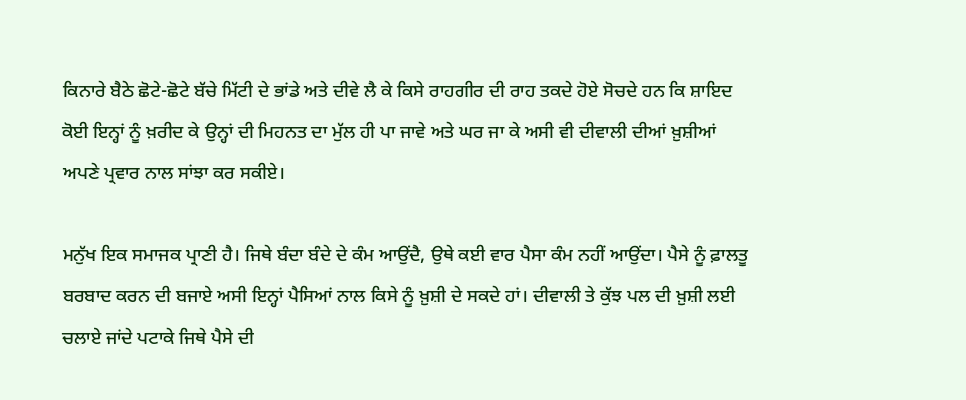ਕਿਨਾਰੇ ਬੈਠੇ ਛੋਟੇ-ਛੋਟੇ ਬੱਚੇ ਮਿੱਟੀ ਦੇ ਭਾਂਡੇ ਅਤੇ ਦੀਵੇ ਲੈ ਕੇ ਕਿਸੇ ਰਾਹਗੀਰ ਦੀ ਰਾਹ ਤਕਦੇ ਹੋਏ ਸੋਚਦੇ ਹਨ ਕਿ ਸ਼ਾਇਦ ਕੋਈ ਇਨ੍ਹਾਂ ਨੂੰ ਖ਼ਰੀਦ ਕੇ ਉਨ੍ਹਾਂ ਦੀ ਮਿਹਨਤ ਦਾ ਮੁੱਲ ਹੀ ਪਾ ਜਾਵੇ ਅਤੇ ਘਰ ਜਾ ਕੇ ਅਸੀ ਵੀ ਦੀਵਾਲੀ ਦੀਆਂ ਖ਼ੁਸ਼ੀਆਂ ਅਪਣੇ ਪ੍ਰਵਾਰ ਨਾਲ ਸਾਂਝਾ ਕਰ ਸਕੀਏ।

ਮਨੁੱਖ ਇਕ ਸਮਾਜਕ ਪ੍ਰਾਣੀ ਹੈ। ਜਿਥੇ ਬੰਦਾ ਬੰਦੇ ਦੇ ਕੰਮ ਆਉਂਦੈ, ਉਥੇ ਕਈ ਵਾਰ ਪੈਸਾ ਕੰਮ ਨਹੀਂ ਆਉਂਦਾ। ਪੈਸੇ ਨੂੰ ਫ਼ਾਲਤੂ ਬਰਬਾਦ ਕਰਨ ਦੀ ਬਜਾਏ ਅਸੀ ਇਨ੍ਹਾਂ ਪੈਸਿਆਂ ਨਾਲ ਕਿਸੇ ਨੂੰ ਖ਼ੁਸ਼ੀ ਦੇ ਸਕਦੇ ਹਾਂ। ਦੀਵਾਲੀ ਤੇ ਕੁੱਝ ਪਲ ਦੀ ਖ਼ੁਸ਼ੀ ਲਈ ਚਲਾਏ ਜਾਂਦੇ ਪਟਾਕੇ ਜਿਥੇ ਪੈਸੇ ਦੀ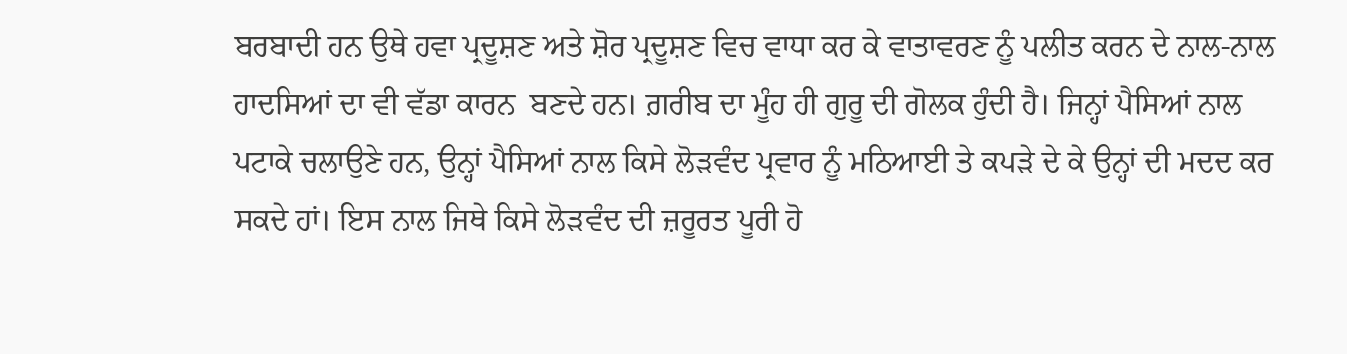ਬਰਬਾਦੀ ਹਨ ਉਥੇ ਹਵਾ ਪ੍ਰਦੂਸ਼ਣ ਅਤੇ ਸ਼ੋਰ ਪ੍ਰਦੂਸ਼ਣ ਵਿਚ ਵਾਧਾ ਕਰ ਕੇ ਵਾਤਾਵਰਣ ਨੂੰ ਪਲੀਤ ਕਰਨ ਦੇ ਨਾਲ-ਨਾਲ ਹਾਦਸਿਆਂ ਦਾ ਵੀ ਵੱਡਾ ਕਾਰਨ  ਬਣਦੇ ਹਨ। ਗ਼ਰੀਬ ਦਾ ਮੂੰਹ ਹੀ ਗੁਰੂ ਦੀ ਗੋਲਕ ਹੁੰਦੀ ਹੈ। ਜਿਨ੍ਹਾਂ ਪੈਸਿਆਂ ਨਾਲ ਪਟਾਕੇ ਚਲਾਉਣੇ ਹਨ, ਉਨ੍ਹਾਂ ਪੈਸਿਆਂ ਨਾਲ ਕਿਸੇ ਲੋੜਵੰਦ ਪ੍ਰਵਾਰ ਨੂੰ ਮਠਿਆਈ ਤੇ ਕਪੜੇ ਦੇ ਕੇ ਉਨ੍ਹਾਂ ਦੀ ਮਦਦ ਕਰ ਸਕਦੇ ਹਾਂ। ਇਸ ਨਾਲ ਜਿਥੇ ਕਿਸੇ ਲੋੜਵੰਦ ਦੀ ਜ਼ਰੂਰਤ ਪੂਰੀ ਹੋ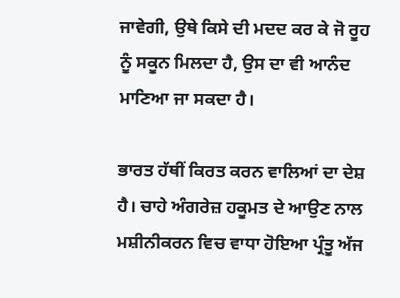ਜਾਵੇਗੀ, ਉਥੇ ਕਿਸੇ ਦੀ ਮਦਦ ਕਰ ਕੇ ਜੋ ਰੂਹ ਨੂੰ ਸਕੂਨ ਮਿਲਦਾ ਹੈ, ਉਸ ਦਾ ਵੀ ਆਨੰਦ ਮਾਣਿਆ ਜਾ ਸਕਦਾ ਹੈ।

ਭਾਰਤ ਹੱਥੀਂ ਕਿਰਤ ਕਰਨ ਵਾਲਿਆਂ ਦਾ ਦੇਸ਼ ਹੈ। ਚਾਹੇ ਅੰਗਰੇਜ਼ ਹਕੂਮਤ ਦੇ ਆਉਣ ਨਾਲ ਮਸ਼ੀਨੀਕਰਨ ਵਿਚ ਵਾਧਾ ਹੋਇਆ ਪ੍ਰੰਤੂ ਅੱਜ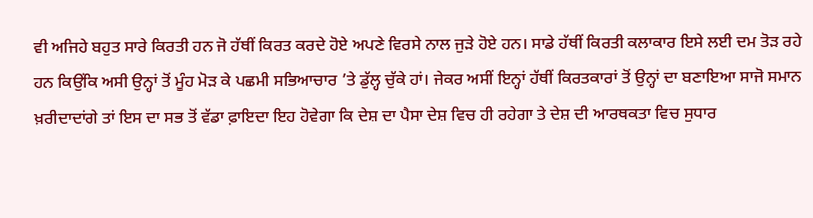ਵੀ ਅਜਿਹੇ ਬਹੁਤ ਸਾਰੇ ਕਿਰਤੀ ਹਨ ਜੋ ਹੱਥੀਂ ਕਿਰਤ ਕਰਦੇ ਹੋਏ ਅਪਣੇ ਵਿਰਸੇ ਨਾਲ ਜੁੜੇ ਹੋਏ ਹਨ। ਸਾਡੇ ਹੱਥੀਂ ਕਿਰਤੀ ਕਲਾਕਾਰ ਇਸੇ ਲਈ ਦਮ ਤੋੜ ਰਹੇ ਹਨ ਕਿਉਂਕਿ ਅਸੀ ਉਨ੍ਹਾਂ ਤੋਂ ਮੂੰਹ ਮੋੜ ਕੇ ਪਛਮੀ ਸਭਿਆਚਾਰ ’ਤੇ ਡੁੱਲ੍ਹ ਚੁੱਕੇ ਹਾਂ। ਜੇਕਰ ਅਸੀਂ ਇਨ੍ਹਾਂ ਹੱਥੀਂ ਕਿਰਤਕਾਰਾਂ ਤੋਂ ਉਨ੍ਹਾਂ ਦਾ ਬਣਾਇਆ ਸਾਜੋ ਸਮਾਨ ਖ਼ਰੀਦਾਦਾਂਗੇ ਤਾਂ ਇਸ ਦਾ ਸਭ ਤੋਂ ਵੱਡਾ ਫ਼ਾਇਦਾ ਇਹ ਹੋਵੇਗਾ ਕਿ ਦੇਸ਼ ਦਾ ਪੈਸਾ ਦੇਸ਼ ਵਿਚ ਹੀ ਰਹੇਗਾ ਤੇ ਦੇਸ਼ ਦੀ ਆਰਥਕਤਾ ਵਿਚ ਸੁਧਾਰ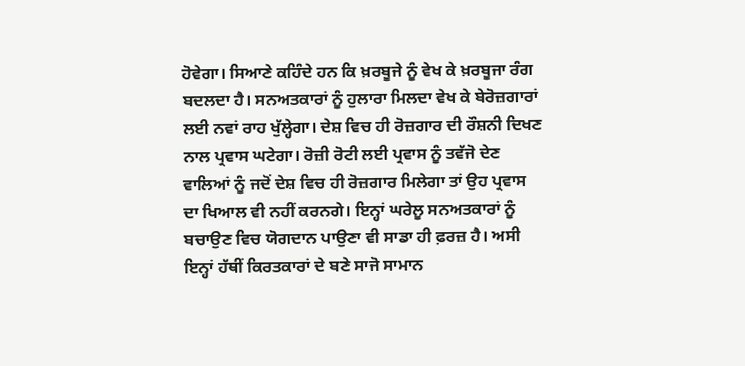ਹੋਵੇਗਾ। ਸਿਆਣੇ ਕਹਿੰਦੇ ਹਨ ਕਿ ਖ਼ਰਬੂਜੇ ਨੂੰ ਵੇਖ ਕੇ ਖ਼ਰਬੂਜਾ ਰੰਗ ਬਦਲਦਾ ਹੈ। ਸਨਅਤਕਾਰਾਂ ਨੂੰ ਹੁਲਾਰਾ ਮਿਲਦਾ ਵੇਖ ਕੇ ਬੇਰੋਜ਼ਗਾਰਾਂ ਲਈ ਨਵਾਂ ਰਾਹ ਖੁੱਲ੍ਹੇਗਾ। ਦੇਸ਼ ਵਿਚ ਹੀ ਰੋਜ਼ਗਾਰ ਦੀ ਰੌਸ਼ਨੀ ਦਿਖਣ ਨਾਲ ਪ੍ਰਵਾਸ ਘਟੇਗਾ। ਰੋਜ਼ੀ ਰੋਟੀ ਲਈ ਪ੍ਰਵਾਸ ਨੂੰ ਤਵੱਜੋ ਦੇਣ ਵਾਲਿਆਂ ਨੂੰ ਜਦੋਂ ਦੇਸ਼ ਵਿਚ ਹੀ ਰੋਜ਼ਗਾਰ ਮਿਲੇਗਾ ਤਾਂ ਉਹ ਪ੍ਰਵਾਸ ਦਾ ਖਿਆਲ ਵੀ ਨਹੀਂ ਕਰਨਗੇ। ਇਨ੍ਹਾਂ ਘਰੇਲੂ ਸਨਅਤਕਾਰਾਂ ਨੂੰ ਬਚਾਉਣ ਵਿਚ ਯੋਗਦਾਨ ਪਾਉਣਾ ਵੀ ਸਾਡਾ ਹੀ ਫ਼ਰਜ਼ ਹੈ। ਅਸੀ ਇਨ੍ਹਾਂ ਹੱਥੀਂ ਕਿਰਤਕਾਰਾਂ ਦੇ ਬਣੇ ਸਾਜੋ ਸਾਮਾਨ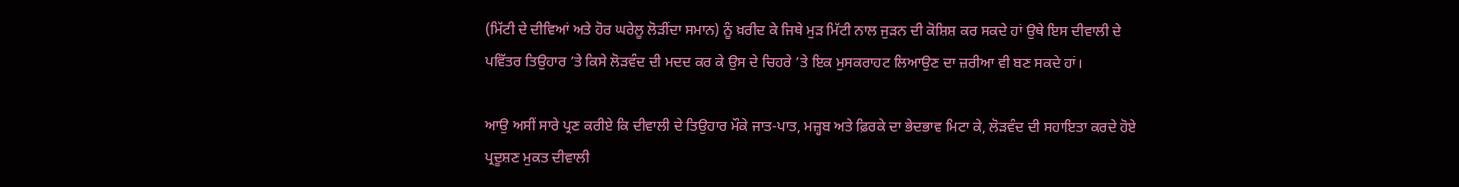(ਮਿੱਟੀ ਦੇ ਦੀਵਿਆਂ ਅਤੇ ਹੋਰ ਘਰੇਲੂ ਲੋੜੀਂਦਾ ਸਮਾਨ) ਨੂੰ ਖ਼ਰੀਦ ਕੇ ਜਿਥੇ ਮੁੜ ਮਿੱਟੀ ਨਾਲ ਜੁੜਨ ਦੀ ਕੋਸ਼ਿਸ਼ ਕਰ ਸਕਦੇ ਹਾਂ ਉਥੇ ਇਸ ਦੀਵਾਲੀ ਦੇ ਪਵਿੱਤਰ ਤਿਉਹਾਰ ’ਤੇ ਕਿਸੇ ਲੋੜਵੰਦ ਦੀ ਮਦਦ ਕਰ ਕੇ ਉਸ ਦੇ ਚਿਹਰੇ ’ਤੇ ਇਕ ਮੁਸਕਰਾਹਟ ਲਿਆਉਣ ਦਾ ਜ਼ਰੀਆ ਵੀ ਬਣ ਸਕਦੇ ਹਾਂ।

ਆਉ ਅਸੀਂ ਸਾਰੇ ਪ੍ਰਣ ਕਰੀਏ ਕਿ ਦੀਵਾਲੀ ਦੇ ਤਿਉਹਾਰ ਮੌਕੇ ਜਾਤ-ਪਾਤ, ਮਜ਼੍ਹਬ ਅਤੇ ਫ਼ਿਰਕੇ ਦਾ ਭੇਦਭਾਵ ਮਿਟਾ ਕੇ, ਲੋੜਵੰਦ ਦੀ ਸਹਾਇਤਾ ਕਰਦੇ ਹੋਏ ਪ੍ਰਦੂਸ਼ਣ ਮੁਕਤ ਦੀਵਾਲੀ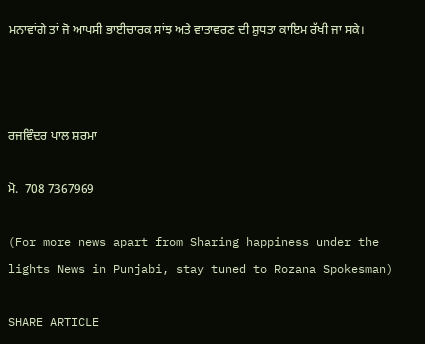ਮਨਾਵਾਂਗੇ ਤਾਂ ਜੋ ਆਪਸੀ ਭਾਈਚਾਰਕ ਸਾਂਝ ਅਤੇ ਵਾਤਾਵਰਣ ਦੀ ਸ਼ੁਧਤਾ ਕਾਇਮ ਰੱਖੀ ਜਾ ਸਕੇ।



ਰਜਵਿੰਦਰ ਪਾਲ ਸ਼ਰਮਾ

ਮੋ.  708 7367969

(For more news apart from Sharing happiness under the lights News in Punjabi, stay tuned to Rozana Spokesman)

SHARE ARTICLE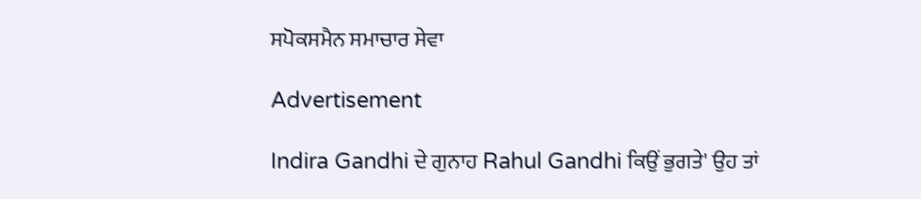ਸਪੋਕਸਮੈਨ ਸਮਾਚਾਰ ਸੇਵਾ

Advertisement

Indira Gandhi ਦੇ ਗੁਨਾਹ Rahul Gandhi ਕਿਉਂ ਭੁਗਤੇ' ਉਹ ਤਾਂ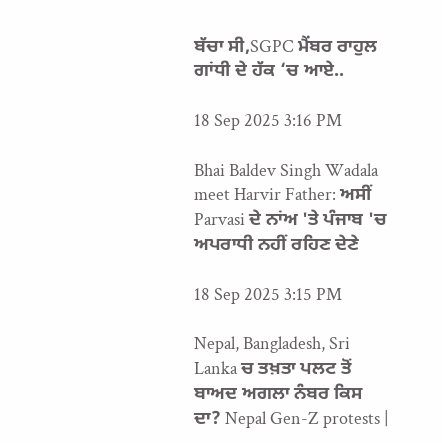ਬੱਚਾ ਸੀ,SGPC ਮੈਂਬਰ ਰਾਹੁਲ ਗਾਂਧੀ ਦੇ ਹੱਕ ‘ਚ ਆਏ..

18 Sep 2025 3:16 PM

Bhai Baldev Singh Wadala meet Harvir Father: ਅਸੀਂ Parvasi ਦੇ ਨਾਂਅ 'ਤੇ ਪੰਜਾਬ 'ਚ ਅਪਰਾਧੀ ਨਹੀਂ ਰਹਿਣ ਦੇਣੇ

18 Sep 2025 3:15 PM

Nepal, Bangladesh, Sri Lanka ਚ ਤਖ਼ਤਾ ਪਲਟ ਤੋਂ ਬਾਅਦ ਅਗਲਾ ਨੰਬਰ ਕਿਸ ਦਾ? Nepal Gen-Z protests |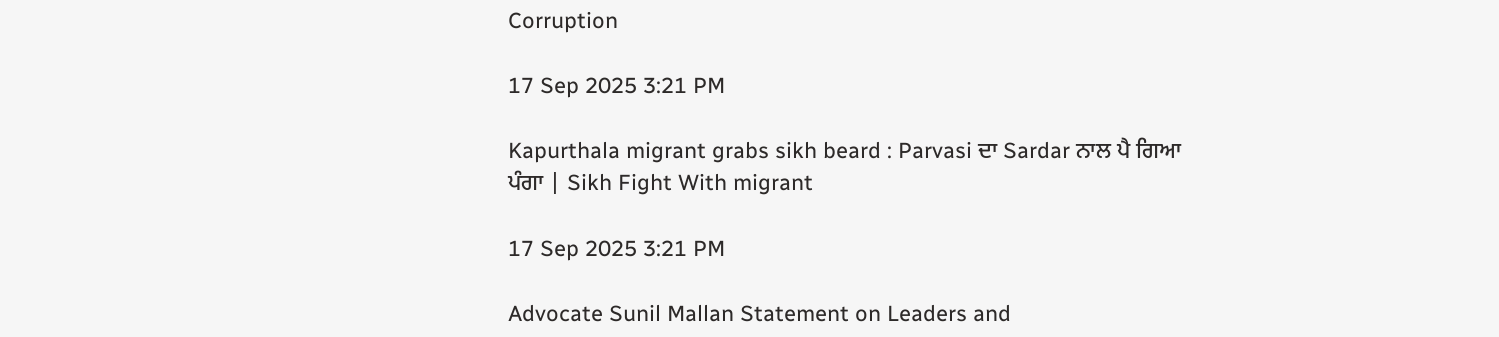Corruption

17 Sep 2025 3:21 PM

Kapurthala migrant grabs sikh beard : Parvasi ਦਾ Sardar ਨਾਲ ਪੈ ਗਿਆ ਪੰਗਾ | Sikh Fight With migrant

17 Sep 2025 3:21 PM

Advocate Sunil Mallan Statement on Leaders and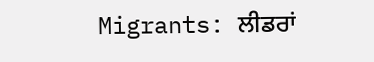Migrants: ਲੀਡਰਾਂ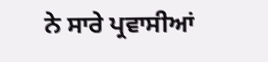ਨੇ ਸਾਰੇ ਪ੍ਰਵਾਸੀਆਂ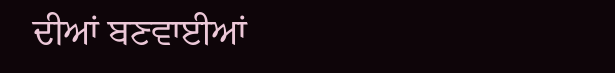ਦੀਆਂ ਬਣਵਾਈਆਂ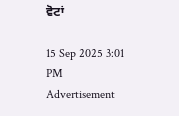ਵੋਟਾਂ

15 Sep 2025 3:01 PM
Advertisement